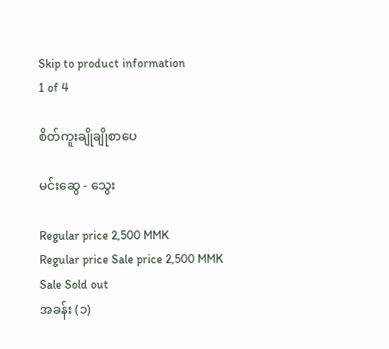Skip to product information
1 of 4

စိတ်ကူးချိုချိုစာပေ

မင်းဆွေ - သွေး

Regular price 2,500 MMK
Regular price Sale price 2,500 MMK
Sale Sold out
အခန်း (၁)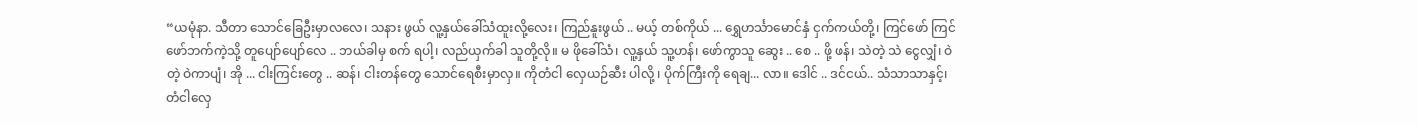“ယမုံနာ. သီတာ သောင်ခြေဦးမှာလလေ၊ သနား ဖွယ် လူ့နှယ်ခေါ်သံထူးလို့လေး၊ ကြည်နူးဖွယ် .. မယ့် တစ်ကိုယ် ... ရွှေဟင်္သာမောင်နှံ ငှက်ကယ်တို့၊ ကြင်ဖော် ကြင်ဖော်ဘက်ကဲ့သို့ တူပျော်ပျော်လေ .. ဘယ်ခါမှ စက် ရပါ့၊ လည်ယှက်ခါ သူတို့လို။ မ ဖိုခေါ်သံ၊ လူ့နှယ် သူ့ဟန်၊ ဖော်ကွာသူ ဆွေး .. စေ .. ဖို့ ဖန်၊ သဲတဲ့ သဲ ငွေလျှံ၊ ဝဲတဲ့ ဝဲကာပျံ၊ အို ... ငါးကြင်းတွေ .. ဆန်၊ ငါးတန်တွေ သောင်ရေစီးမှာလှ။ ကိုတံငါ လှေယဉ်ဆီး ပါလို့ ၊ ပိုက်ကြီးကို ရေချ... လာ။ ဒေါင် .. ဒင်ငယ်.. သံသာသာနှင့်၊ တံငါလှေ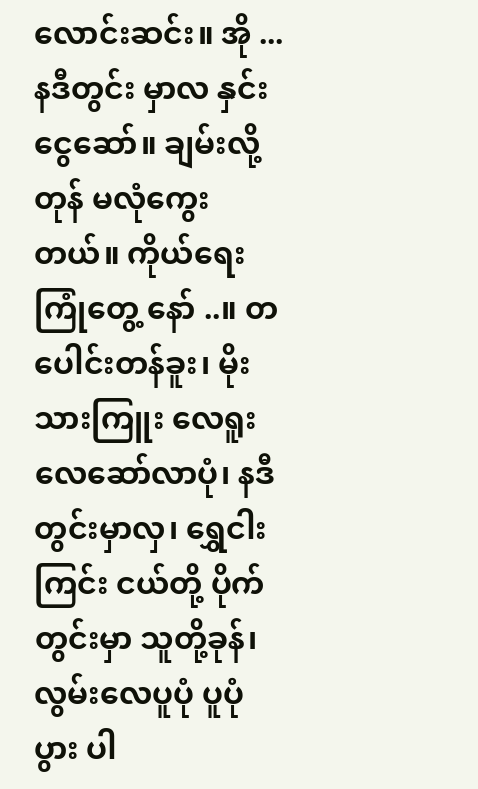လောင်းဆင်း။ အို ... နဒီတွင်း မှာလ နှင်းငွေဆော်။ ချမ်းလို့ တုန် မလုံကွေးတယ်။ ကိုယ်ရေးကြုံတွေ့ နော် ..။ တပေါင်းတန်ခူး၊ မိုးသားကြူး လေရူးလေဆော်လာပုံ၊ နဒီတွင်းမှာလှ၊ ရွှေငါးကြင်း ငယ်တို့ ပိုက်တွင်းမှာ သူတို့ခုန်၊ လွမ်းလေပူပုံ ပူပုံပွား ပါ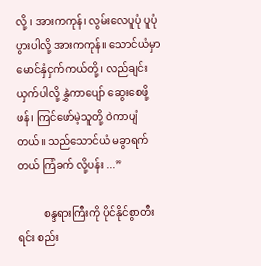လို့ ၊ အားကကုန်၊ လွမ်းလေပူပုံ ပူပုံပွားပါလို့ အားကကုန်။ သောင်ယံမှာ မောင်နှံငှက်ကယ်တို့၊ လည်ချင်း ယှက်ပါလို့ နွှဲကာပျော် ဆွေးစေဖို့ဖန်၊ ကြင်ဖော်မဲ့သူတို့ ဝဲကာပျံတယ်။ သည်သောင်ယံ မခွာရက်တယ် ကြံခက် လို့ပန်း ...”

          စန္ဒရားကြီးကို ပိုင်နိုင်စွာတီးရင်း စည်း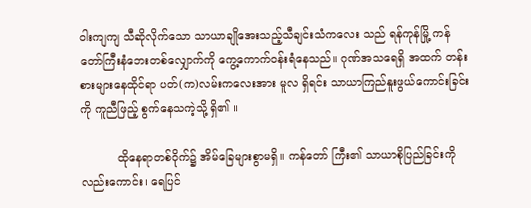ဝါးကျကျ သီဆိုလိုက်သော သာယာချိုအေးသည့်သီချင်းသံကလေး သည် ရန်ကုန်မြို့ ကန်တော်ကြီးနံဘေးတစ်လျှောက်ကို ကွေ့ကောက်ဝန်းရံနေသည်။ ဂုဏ်အသရေရှိ အထက် တန်းစားများနေထိုင်ရာ ပတ်(က)လမ်းကလေးအား မူလ ရှိရင်း သာယာကြည်နူးဖွယ်ကောင်းခြင်းကို ကူညီဖြည့် စွက်နေသကဲ့သို့ ရှိ၏ ။

          ထိုနေရာတစ်ဝိုက်၌ အိမ်ခြေများစွာမရှိ။ ကန်တော် ကြီး၏ သာယာစိုပြည်ခြင်းကိုလည်းကောင်း၊ ရေပြင်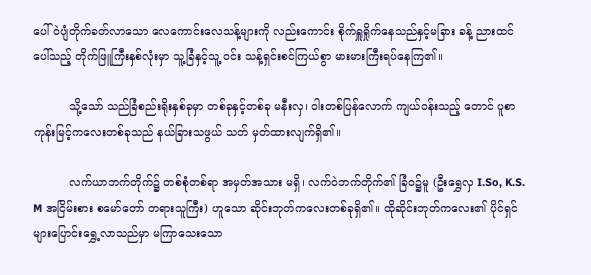ပေါ် ဝဲပျံတိုက်ခတ်လာသော လေကောင်းလေသန့်များကို လည်းကောင်း စိုက်ရှူရှိုက်နေသည်နှင့်မခြား ခန့် ညားထင်ပေါ်သည့် တိုက်ဖြူကြီးနှစ်လုံးမှာ သူ့ခြံနှင့်သူ့ ဝင်း သန့်ရှင်းစင်ကြယ်စွာ မားမားကြီးရပ်နေကြ၏။

          သို့သော် သည်ခြံစည်းရိုးနှစ်ခုမှာ တစ်ခုနှင့်တစ်ခု မနီးလှ၊ ဝါးတစ်ပြန်လောက် ကျယ်ဝန်းသည့် တောင် ပူစာကုန်းမြင့်ကလေးတစ်ခုသည် နယ်ခြားသဖွယ် သတ် မှတ်ထားလျက်ရှိ၏။

          လက်ယာဘက်တိုက်၌ တစ်စုံတစ်ရာ အမှတ်အသား မရှိ၊ လက်ဝဲဘက်တိုက်၏ ခြံဝ၌မူ (ဦးရွှေလှ I.So, K.S. M အငြိမ်းစား စမော်တော် တရားသူကြီး) ဟူသော ဆိုင်းဘုတ်ကလေးတစ်ခုရှိ၏။ ထိုဆိုင်းဘုတ်ကလေး၏ ပိုင်ရှင်များပြောင်းရွှေ့လာသည်မှာ မကြာသေးသော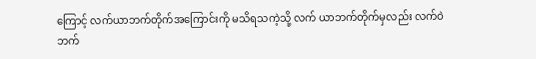ကြောင့် လက်ယာဘက်တိုက်အကြောင်းကို မသိရသကဲ့သို့ လက် ယာဘက်တိုက်မှလည်း လက်ဝဲဘက်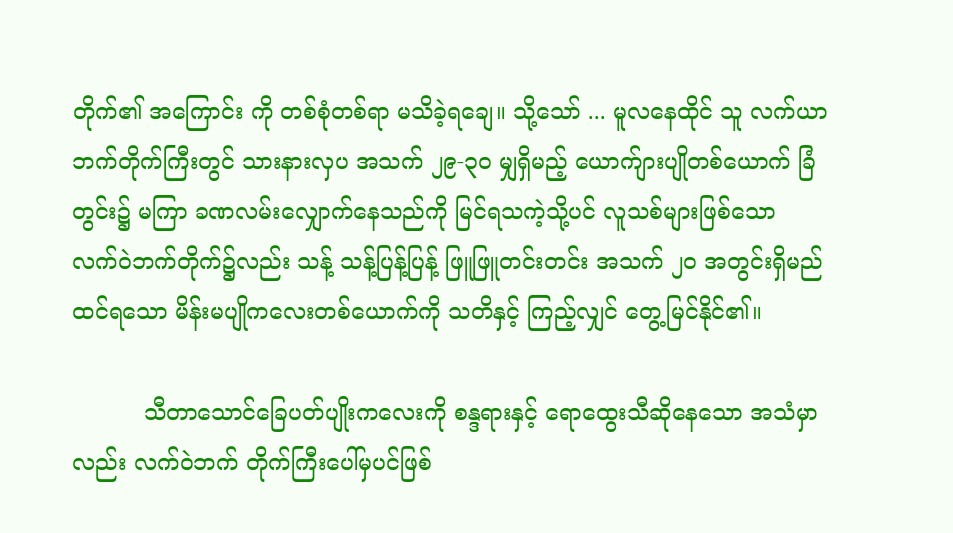တိုက်၏ အကြောင်း ကို တစ်စုံတစ်ရာ မသိခဲ့ရချေ။ သို့သော် ... မူလနေထိုင် သူ လက်ယာဘက်တိုက်ကြီးတွင် သားနားလှပ အသက် ၂၉-၃ဝ မျှရှိမည့် ယောက်ျားပျိုတစ်ယောက် ခြံတွင်း၌ မကြာ ခဏလမ်းလျှောက်နေသည်ကို မြင်ရသကဲ့သို့ပင် လူသစ်များဖြစ်သော လက်ဝဲဘက်တိုက်၌လည်း သန့် သန့်ပြန့်ပြန့် ဖြူဖြူတင်းတင်း အသက် ၂၀ အတွင်းရှိမည် ထင်ရသော မိန်းမပျိုကလေးတစ်ယောက်ကို သတိနှင့် ကြည့်လျှင် တွေ့မြင်နိုင်၏။

          သီတာသောင်ခြေပတ်ပျိုးကလေးကို စန္ဒရားနှင့် ရောထွေးသီဆိုနေသော အသံမှာလည်း လက်ဝဲဘက် တိုက်ကြီးပေါ်မှပင်ဖြစ်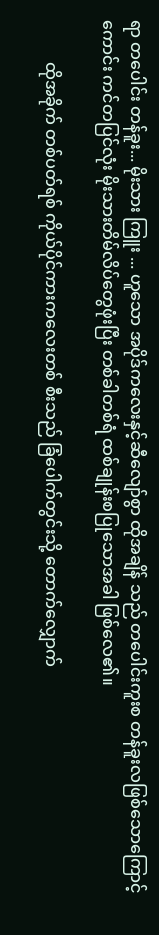ရာ တပေါင်း တန်ခူး... မိုးသား ကြူး ... ဟူသော အပိုဒ်ကလေးနှင့်ဆီလျော်စွာ ထိုအချိန် သည် တပေါင်းကူးစ တန်ခူးလဖြစ်သောကြောင့် ကောင်း ကင်တပြင်လုံး မိုးသားတိမ်လိပ်တွေဖုံးပြီး တစ်ခါတစ်ရံ ထစ်ချုန်းစပြုသောအခါ ဖြစ်လေ၏။

          ထိုအခိုက် တစ်ပတ်ရစ် ကိုယ်ပိုင်ကားကလေးတစ် စီးသည် ခြံပေါက်တွင်းသို့ တောက်လျှောက်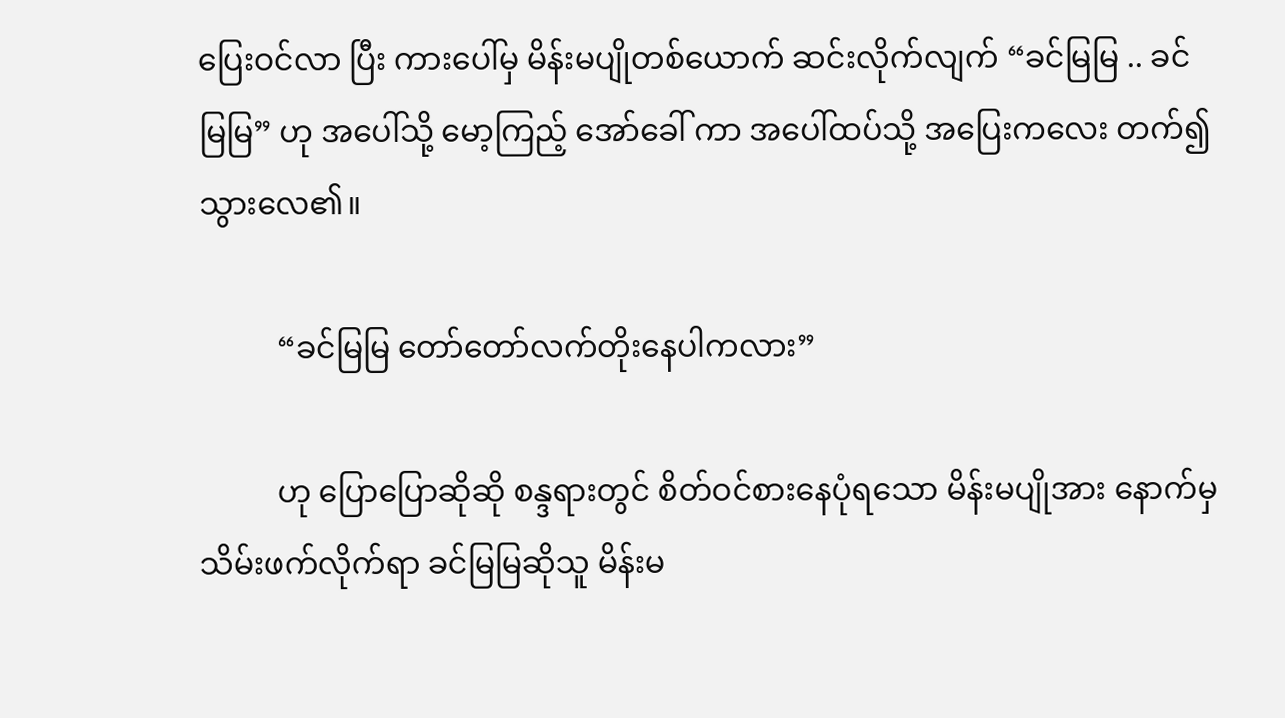ပြေးဝင်လာ ပြီး ကားပေါ်မှ မိန်းမပျိုတစ်ယောက် ဆင်းလိုက်လျက် “ခင်မြမြ .. ခင်မြမြ” ဟု အပေါ်သို့ မော့ကြည့် အော်ခေါ် ကာ အပေါ်ထပ်သို့ အပြေးကလေး တက်၍သွားလေ၏။

          “ခင်မြမြ တော်တော်လက်တိုးနေပါကလား”

          ဟု ပြောပြောဆိုဆို စန္ဒရားတွင် စိတ်ဝင်စားနေပုံရသော မိန်းမပျိုအား နောက်မှ သိမ်းဖက်လိုက်ရာ ခင်မြမြဆိုသူ မိန်းမ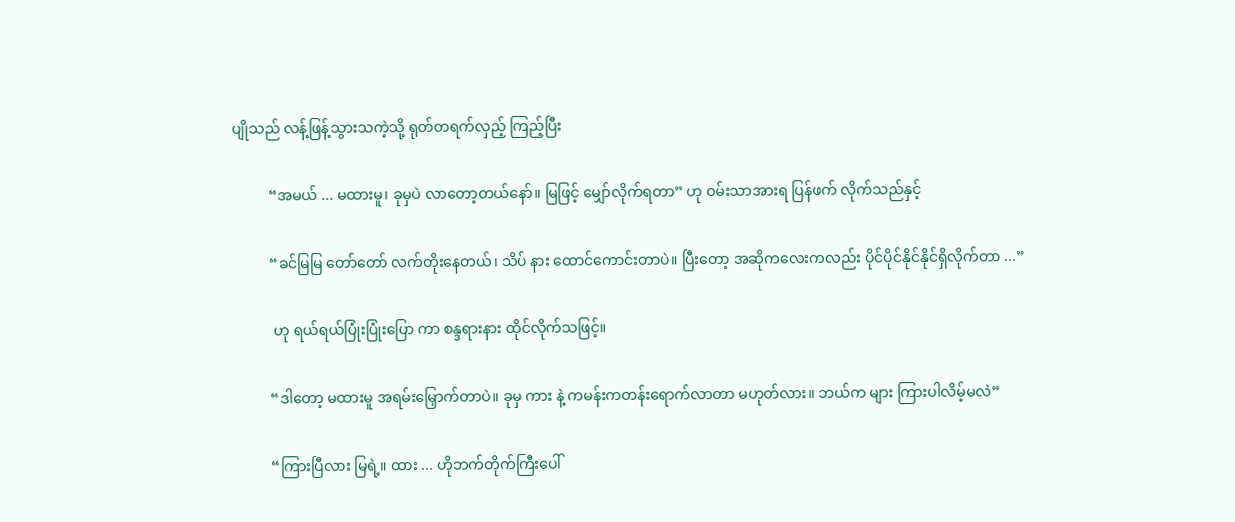ပျိုသည် လန့်ဖြန့်သွားသကဲ့သို့ ရုတ်တရက်လှည့် ကြည့်ပြီး

          “အမယ် ... မထားမူ၊ ခုမှပဲ လာတော့တယ်နော်။ မြဖြင့် မျှော်လိုက်ရတာ” ဟု ဝမ်းသာအားရ ပြန်ဖက် လိုက်သည်နှင့်

          “ခင်မြမြ တော်တော် လက်တိုးနေတယ်၊ သိပ် နား ထောင်ကောင်းတာပဲ။ ပြီးတော့ အဆိုကလေးကလည်း ပိုင်ပိုင်နိုင်နိုင်ရှိလိုက်တာ ...”

           ဟု ရယ်ရယ်ပြုံးပြုံးပြော ကာ စန္ဒရားနား ထိုင်လိုက်သဖြင့်။

          “ဒါတော့ မထားမူ အရမ်းမြှောက်တာပဲ။ ခုမှ ကား နဲ့ ကမန်းကတန်းရောက်လာတာ မဟုတ်လား။ ဘယ်က များ ကြားပါလိမ့်မလဲ”

          “ကြားပြီလား မြရဲ့။ ထား ... ဟိုဘက်တိုက်ကြီးပေါ်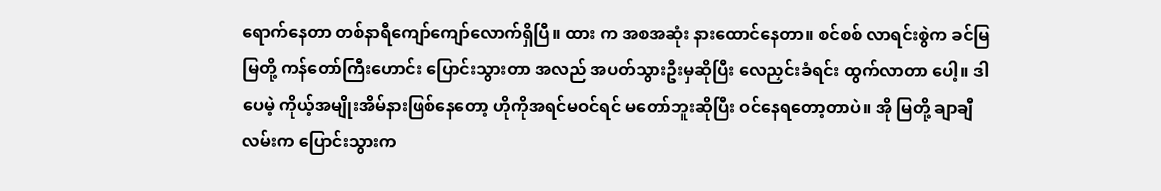ရောက်နေတာ တစ်နာရီကျော်ကျော်လောက်ရှိပြီ။ ထား က အစအဆုံး နားထောင်နေတာ။ စင်စစ် လာရင်းစွဲက ခင်မြမြတို့ ကန်တော်ကြီးဟောင်း ပြောင်းသွားတာ အလည် အပတ်သွားဦးမှဆိုပြီး လေညှင်းခံရင်း ထွက်လာတာ ပေါ့။ ဒါပေမဲ့ ကိုယ့်အမျိုးအိမ်နားဖြစ်နေတော့ ဟိုကိုအရင်မဝင်ရင် မတော်ဘူးဆိုပြီး ဝင်နေရတော့တာပဲ။ အို မြတို့ ချာချီလမ်းက ပြောင်းသွားက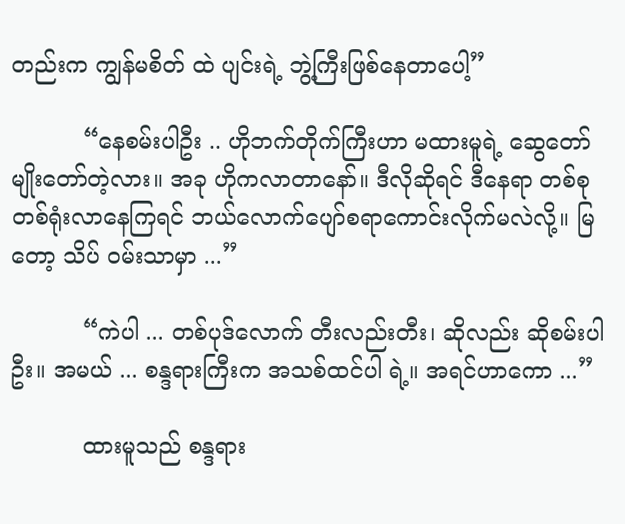တည်းက ကျွန်မစိတ် ထဲ ပျင်းရဲ့ ဘွဲ့ကြီးဖြစ်နေတာပေါ့”

          “နေစမ်းပါဦး .. ဟိုဘက်တိုက်ကြီးဟာ မထားမူရဲ့ ဆွေတော်မျိုးတော်တဲ့လား။ အခု ဟိုကလာတာနော်။ ဒီလိုဆိုရင် ဒီနေရာ တစ်စုတစ်ရုံးလာနေကြရင် ဘယ်လောက်ပျော်စရာကောင်းလိုက်မလဲလို့။ မြတော့ သိပ် ဝမ်းသာမှာ ...”

          “ကဲပါ ... တစ်ပုဒ်လောက် တီးလည်းတီး၊ ဆိုလည်း ဆိုစမ်းပါဦး။ အမယ် ... စန္ဒရားကြီးက အသစ်ထင်ပါ ရဲ့။ အရင်ဟာကော ...”

          ထားမူသည် စန္ဒရား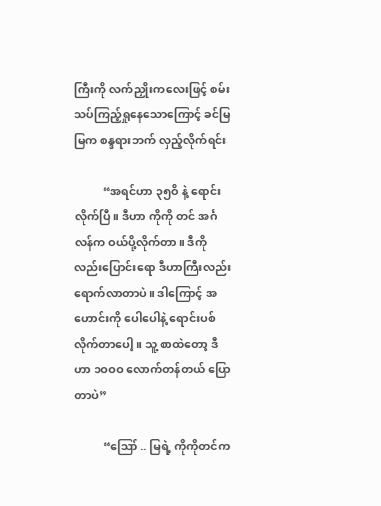ကြီးကို လက်ညှိုးကလေးဖြင့် စမ်းသပ်ကြည့်ရှုနေသောကြောင့် ခင်မြမြက စန္ဒရားဘက် လှည့်လိုက်ရင်း

          “အရင်ဟာ ၃၅ဝိ နဲ့ ရောင်းလိုက်ပြီ။ ဒီဟာ ကိုကို တင် အင်္ဂလန်က ဝယ်ပို့လိုက်တာ။ ဒီကိုလည်းပြောင်းရော ဒီဟာကြီးလည်း ရောက်လာတာပဲ။ ဒါကြောင့် အဟောင်းကို ပေါပေါနဲ့ ရောင်းပစ်လိုက်တာပေါ့ ။ သူ့ စာထဲတော့ ဒီဟာ ၁ဝဝဝ လောက်တန်တယ် ပြောတာပဲ”

          “ဪ .. မြရဲ့ ကိုကိုတင်က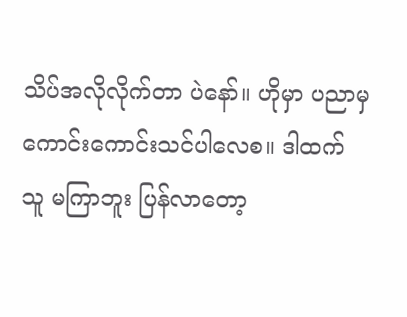သိပ်အလိုလိုက်တာ ပဲနော်။ ဟိုမှာ ပညာမှ ကောင်းကောင်းသင်ပါလေစ။ ဒါထက် သူ မကြာဘူး ပြန်လာတော့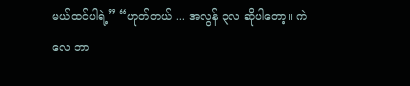မယ်ထင်ပါရဲ့” “ဟုတ်တယ် ... အလွန် ၃လ ဆိုပါတော့။ ကဲလေ ဘာ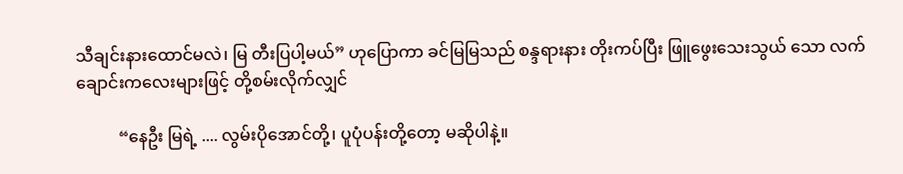သီချင်းနားထောင်မလဲ၊ မြ တီးပြပါ့မယ်” ဟုပြောကာ ခင်မြမြသည် စန္ဒရားနား တိုးကပ်ပြီး ဖြူဖွေးသေးသွယ် သော လက်ချောင်းကလေးများဖြင့် တို့စမ်းလိုက်လျှင်

          “နေဦး မြရဲ့ .... လွမ်းပိုအောင်တို့၊ ပူပုံပန်းတို့တော့ မဆိုပါနဲ့။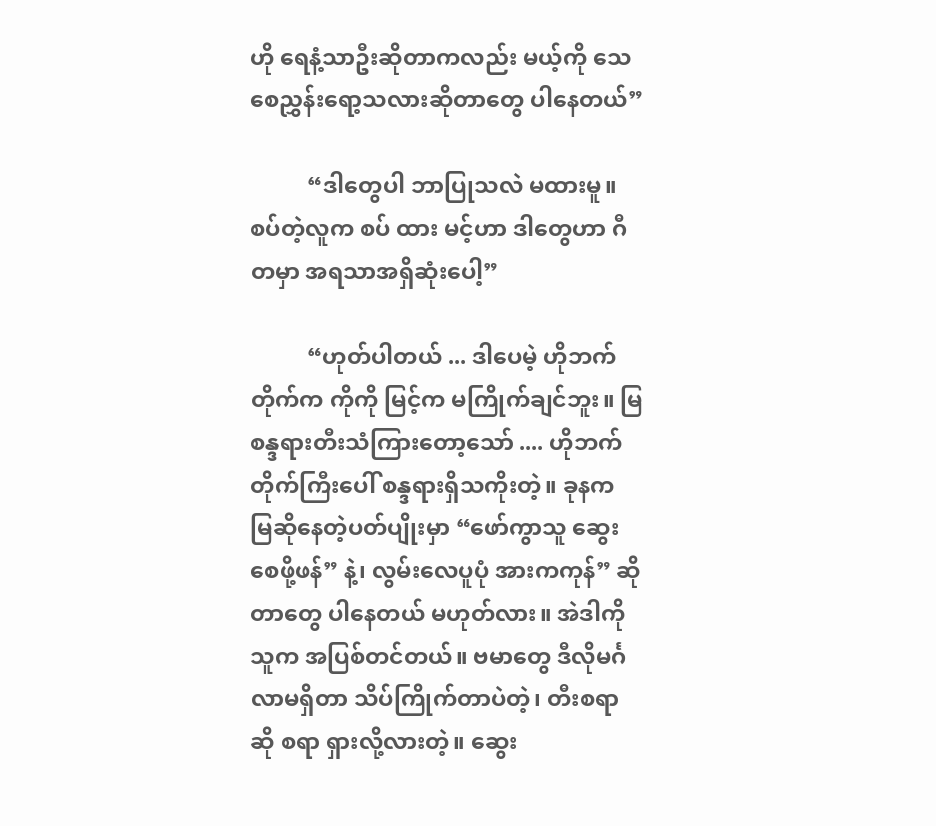ဟို ရေနံ့သာဦးဆိုတာကလည်း မယ့်ကို သေ စေညွှန်းရော့သလားဆိုတာတွေ ပါနေတယ်”

          “ဒါတွေပါ ဘာပြုသလဲ မထားမူ။ စပ်တဲ့လူက စပ် ထား မင့်ဟာ ဒါတွေဟာ ဂီတမှာ အရသာအရှိဆုံးပေါ့”

          “ဟုတ်ပါတယ် ... ဒါပေမဲ့ ဟိုဘက်တိုက်က ကိုကို မြင့်က မကြိုက်ချင်ဘူး။ မြ စန္ဒရားတီးသံကြားတော့သော် .... ဟိုဘက်တိုက်ကြီးပေါ် စန္ဒရားရှိသကိုးတဲ့။ ခုနက မြဆိုနေတဲ့ပတ်ပျိုးမှာ “ဖော်ကွာသူ ဆွေးစေဖို့ဖန်” နဲ့၊ လွမ်းလေပူပုံ အားကကုန်” ဆိုတာတွေ ပါနေတယ် မဟုတ်လား။ အဲဒါကို သူက အပြစ်တင်တယ်။ ဗမာတွေ ဒီလိုမင်္ဂလာမရှိတာ သိပ်ကြိုက်တာပဲတဲ့၊ တီးစရာ ဆို စရာ ရှားလို့လားတဲ့။ ဆွေး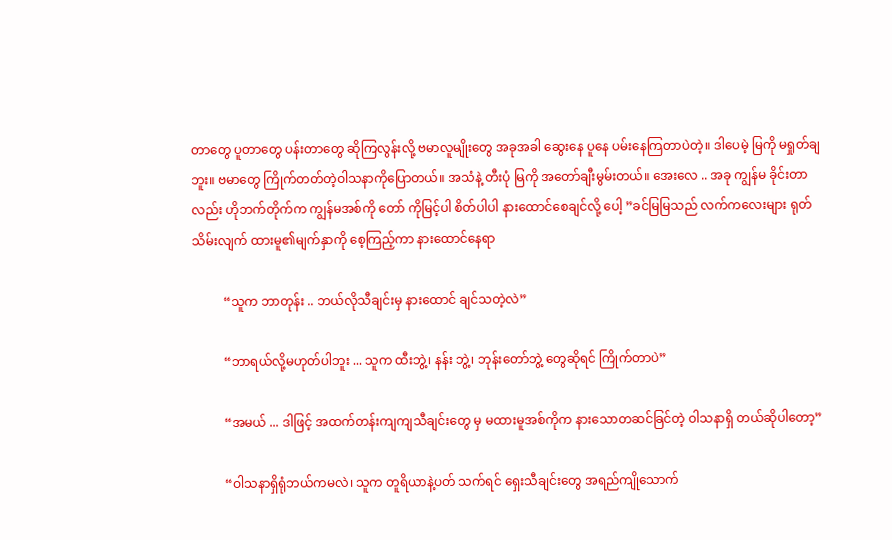တာတွေ ပူတာတွေ ပန်းတာတွေ ဆိုကြလွန်းလို့ ဗမာလူမျိုးတွေ အခုအခါ ဆွေးနေ ပူနေ ပမ်းနေကြတာပဲတဲ့။ ဒါပေမဲ့ မြကို မရှုတ်ချဘူး။ ဗမာတွေ ကြိုက်တတ်တဲ့ဝါသနာကိုပြောတယ်။ အသံနဲ့ တီးပုံ မြကို အတော်ချီးမွမ်းတယ်။ အေးလေ .. အခု ကျွန်မ ခိုင်းတာလည်း ဟိုဘက်တိုက်က ကျွန်မအစ်ကို တော် ကိုမြင့်ပါ စိတ်ပါပါ နားထောင်စေချင်လို့ ပေါ့ ”ခင်မြမြသည် လက်ကလေးများ ရုတ်သိမ်းလျက် ထားမူ၏မျက်နှာကို စေ့ကြည့်ကာ နားထောင်နေရာ

          “သူက ဘာတုန်း .. ဘယ်လိုသီချင်းမှ နားထောင် ချင်သတဲ့လဲ”

          “ဘာရယ်လို့မဟုတ်ပါဘူး ... သူက ထီးဘွဲ့၊ နန်း ဘွဲ့၊ ဘုန်းတော်ဘွဲ့ တွေဆိုရင် ကြိုက်တာပဲ”

          “အမယ် ... ဒါဖြင့် အထက်တန်းကျကျသီချင်းတွေ မှ မထားမူအစ်ကိုက နားသောတဆင်ခြင်တဲ့ ဝါသနာရှိ တယ်ဆိုပါတော့”

          “ဝါသနာရှိရုံဘယ်ကမလဲ၊ သူက တူရိယာနဲ့ပတ် သက်ရင် ရှေးသီချင်းတွေ အရည်ကျိုသောက်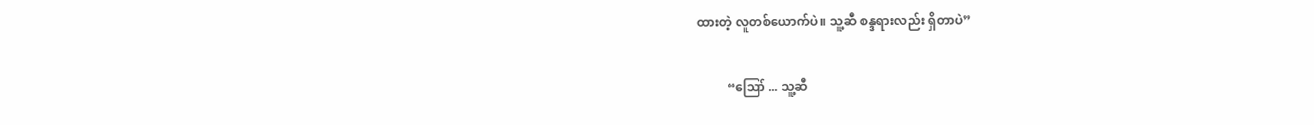ထားတဲ့ လူတစ်ယောက်ပဲ။ သူ့ဆီ စန္ဒရားလည်း ရှိတာပဲ”

          “ဪ ... သူ့ဆီ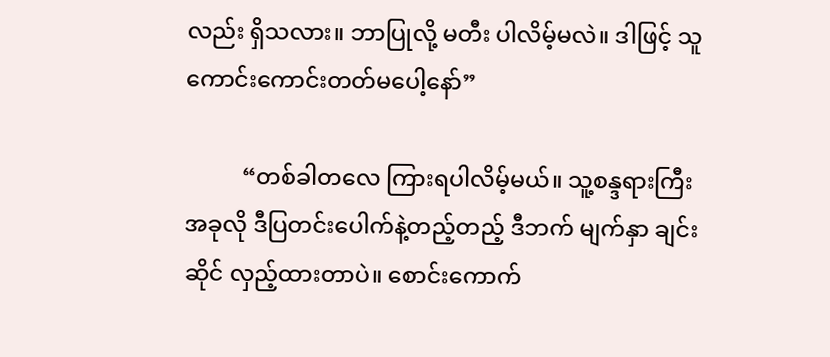လည်း ရှိသလား။ ဘာပြုလို့ မတီး ပါလိမ့်မလဲ။ ဒါဖြင့် သူ ကောင်းကောင်းတတ်မပေါ့နော်”

          “တစ်ခါတလေ ကြားရပါလိမ့်မယ်။ သူ့စန္ဒရားကြီး အခုလို ဒီပြတင်းပေါက်နဲ့တည့်တည့် ဒီဘက် မျက်နှာ ချင်းဆိုင် လှည့်ထားတာပဲ။ စောင်းကောက်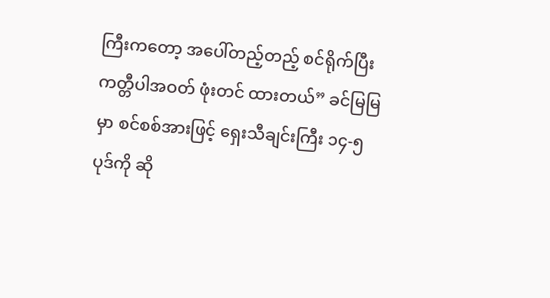ကြီးကတော့ အပေါ်တည့်တည့် စင်ရိုက်ပြီး ကတ္တီပါအဝတ် ဖုံးတင် ထားတယ်” ခင်မြမြမှာ စင်စစ်အားဖြင့် ရှေးသီချင်းကြီး ၁၄-၅ ပုဒ်ကို ဆို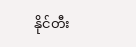နိုင်တီး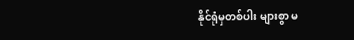နိုင်ရုံမှတစ်ပါး များစွာ မ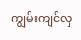ကျွမ်းကျင်လှ